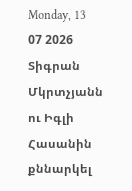Monday, 13 07 2026
Տիգրան Մկրտչյանն ու Իգլի Հասանին քննարկել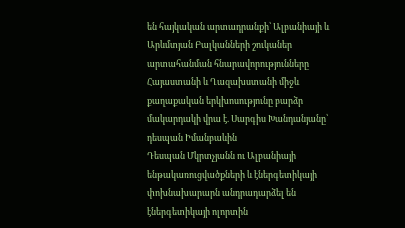են հայկական արտադրանքի՝ Ալբանիայի և Արևմտյան Բալկանների շուկաներ արտահանման հնարավորությունները
Հայաստանի և Ղազախստանի միջև քաղաքական երկխոսությունը բարձր մակարդակի վրա է. Սարգիս Խանդանյանը՝ դեսպան Իմանբաևին
Դեսպան Մկրտչյանն ու Ալբանիայի ենթակառուցվածքների և էներգետիկայի փոխնախարարն անդրադարձել են էներգետիկայի ոլորտին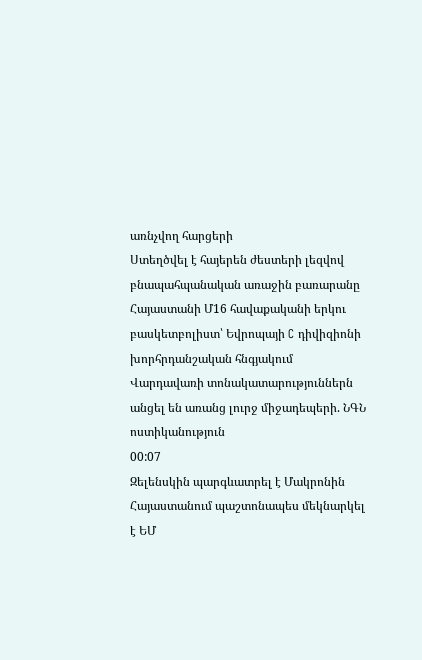առնչվող հարցերի
Ստեղծվել է հայերեն ժեստերի լեզվով բնապահպանական առաջին բառարանը
Հայաստանի Մ16 հավաքականի երկու բասկետբոլիստ՝ Եվրոպայի C դիվիզիոնի խորհրդանշական հնգյակում
Վարդավառի տոնակատարություններն անցել են առանց լուրջ միջադեպերի. ՆԳՆ ոստիկանություն
00:07
Զելենսկին պարգևատրել է Մակրոնին
Հայաստանում պաշտոնապես մեկնարկել է ԵՄ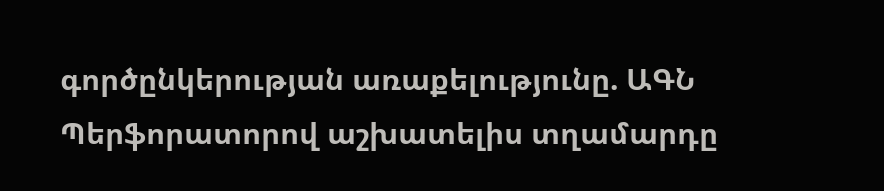գործընկերության առաքելությունը. ԱԳՆ
Պերֆորատորով աշխատելիս տղամարդը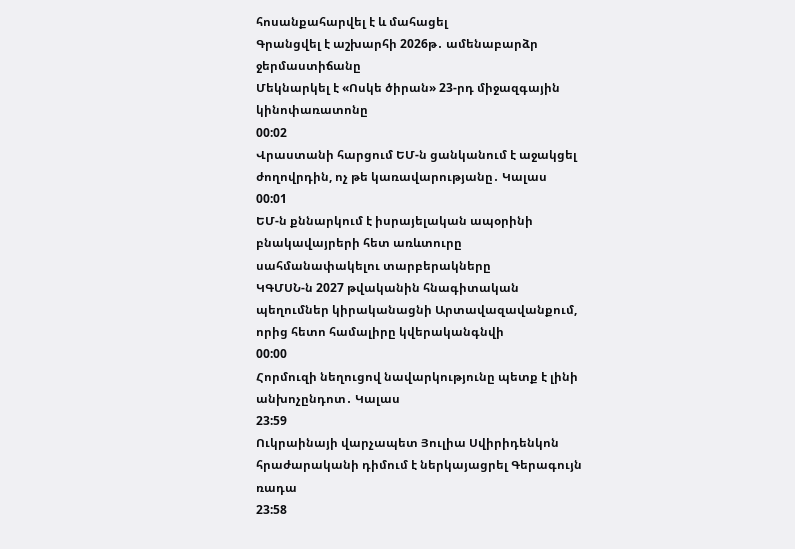հոսանքահարվել է և մահացել
Գրանցվել է աշխարհի 2026թ․ ամենաբարձր ջերմաստիճանը
Մեկնարկել է «Ոսկե ծիրան» 23-րդ միջազգային կինոփառատոնը
00:02
Վրաստանի հարցում ԵՄ-ն ցանկանում է աջակցել ժողովրդին, ոչ թե կառավարությանը․ Կալաս
00:01
ԵՄ-ն քննարկում է իսրայելական ապօրինի բնակավայրերի հետ առևտուրը սահմանափակելու տարբերակները
ԿԳՄՍՆ-ն 2027 թվականին հնագիտական պեղումներ կիրականացնի Արտավազավանքում, որից հետո համալիրը կվերականգնվի
00:00
Հորմուզի նեղուցով նավարկությունը պետք է լինի անխոչընդոտ․ Կալաս
23:59
Ուկրաինայի վարչապետ Յուլիա Սվիրիդենկոն հրաժարականի դիմում է ներկայացրել Գերագույն ռադա
23:58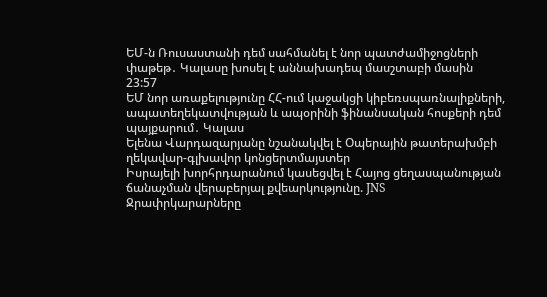ԵՄ-ն Ռուսաստանի դեմ սահմանել է նոր պատժամիջոցների փաթեթ․ Կալասը խոսել է աննախադեպ մասշտաբի մասին
23:57
ԵՄ նոր առաքելությունը ՀՀ-ում կաջակցի կիբեռսպառնալիքների, ապատեղեկատվության և ապօրինի ֆինանսական հոսքերի դեմ պայքարում․ Կալաս
Ելենա Վարդազարյանը նշանակվել է Օպերային թատերախմբի ղեկավար-գլխավոր կոնցերտմայստեր
Իսրայելի խորհրդարանում կասեցվել է Հայոց ցեղասպանության ճանաչման վերաբերյալ քվեարկությունը. JNS
Ջրափրկարարները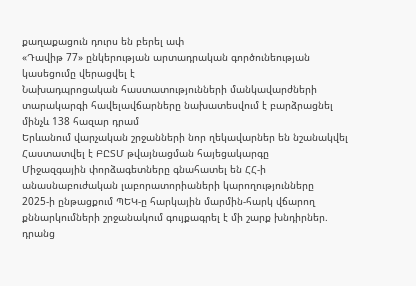քաղաքացուն դուրս են բերել ափ
«Դավիթ 77» ընկերության արտադրական գործունեության կասեցումը վերացվել է
Նախադպրոցական հաստատությունների մանկավարժների տարակարգի հավելավճարները նախատեսվում է բարձրացնել մինչև 138 հազար դրամ
Երևանում վարչական շրջանների նոր ղեկավարներ են նշանակվել
Հաստատվել է ԲԸՏՄ թվայնացման հայեցակարգը
Միջազգային փորձագետները գնահատել են ՀՀ-ի անասնաբուժական լաբորատորիաների կարողությունները
2025-ի ընթացքում ՊԵԿ-ը հարկային մարմին-հարկ վճարող քննարկումների շրջանակում գույքագրել է մի շարք խնդիրներ. դրանց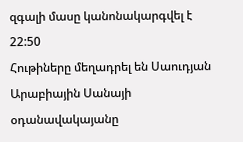զգալի մասը կանոնակարգվել է
22:50
Հութիները մեղադրել են Սաուդյան Արաբիային Սանայի օդանավակայանը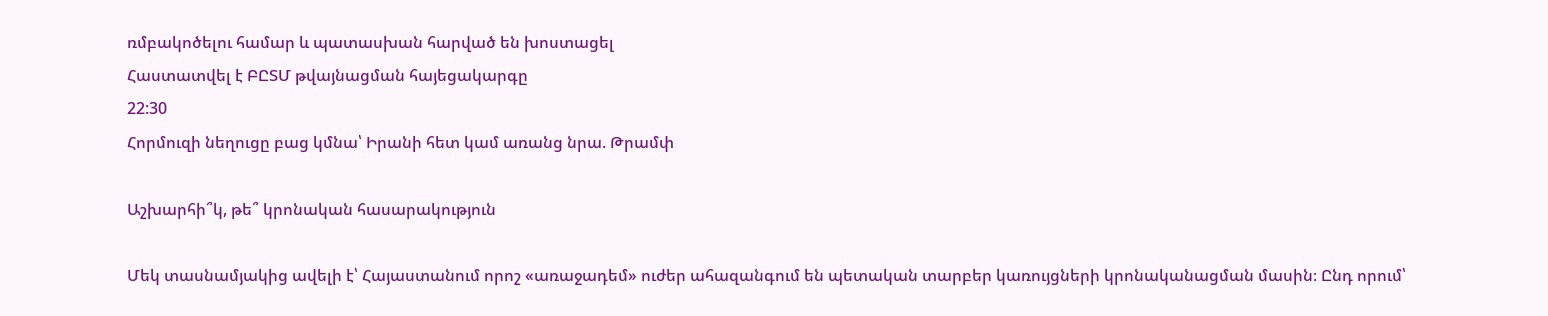ռմբակոծելու համար և պատասխան հարված են խոստացել
Հաստատվել է ԲԸՏՄ թվայնացման հայեցակարգը
22:30
Հորմուզի նեղուցը բաց կմնա՝ Իրանի հետ կամ առանց նրա. Թրամփ

Աշխարհի՞կ, թե՞ կրոնական հասարակություն

Մեկ տասնամյակից ավելի է՝ Հայաստանում որոշ «առաջադեմ» ուժեր ահազանգում են պետական տարբեր կառույցների կրոնականացման մասին։ Ընդ որում՝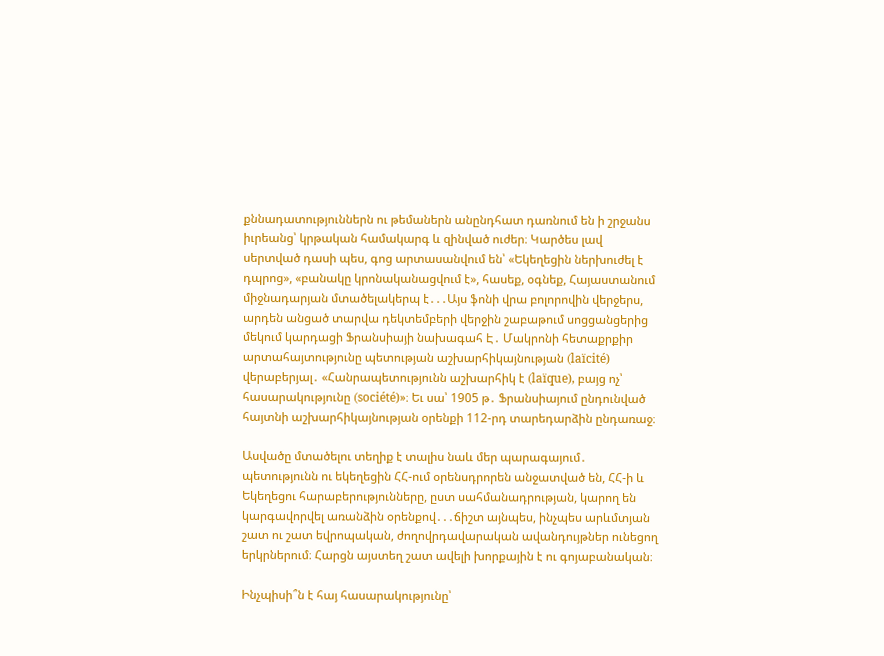քննադատություններն ու թեմաներն անընդհատ դառնում են ի շրջանս իւրեանց՝ կրթական համակարգ և զինված ուժեր։ Կարծես լավ սերտված դասի պես, գոց արտասանվում են՝ «Եկեղեցին ներխուժել է դպրոց», «բանակը կրոնականացվում է», հասեք, օգնեք, Հայաստանում միջնադարյան մտածելակերպ է․․․Այս ֆոնի վրա բոլորովին վերջերս, արդեն անցած տարվա դեկտեմբերի վերջին շաբաթում սոցցանցերից մեկում կարդացի Ֆրանսիայի նախագահ Է․ Մակրոնի հետաքրքիր արտահայտությունը պետության աշխարհիկայնության (laïcité) վերաբերյալ․ «Հանրապետությունն աշխարհիկ է (laïque), բայց ոչ՝ հասարակությունը (société)»։ Եւ սա՝ 1905 թ․ Ֆրանսիայում ընդունված հայտնի աշխարհիկայնության օրենքի 112-րդ տարեդարձին ընդառաջ։

Ասվածը մտածելու տեղիք է տալիս նաև մեր պարագայում․ պետությունն ու եկեղեցին ՀՀ-ում օրենսդրորեն անջատված են, ՀՀ-ի և Եկեղեցու հարաբերությունները, ըստ սահմանադրության, կարող են կարգավորվել առանձին օրենքով․․․ճիշտ այնպես, ինչպես արևմտյան շատ ու շատ եվրոպական, ժողովրդավարական ավանդույթներ ունեցող երկրներում։ Հարցն այստեղ շատ ավելի խորքային է ու գոյաբանական։

Ինչպիսի՞ն է հայ հասարակությունը՝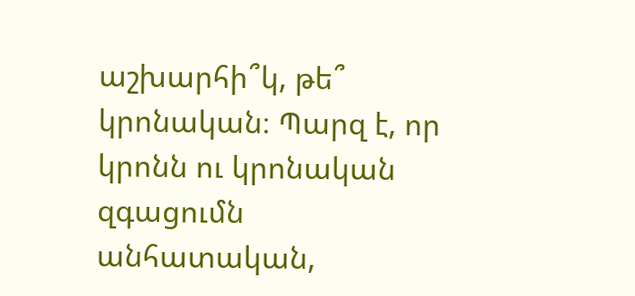աշխարհի՞կ, թե՞ կրոնական։ Պարզ է, որ կրոնն ու կրոնական զգացումն անհատական,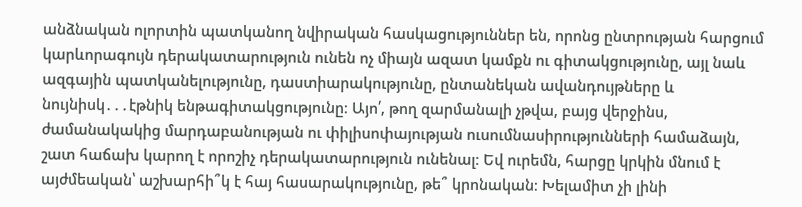անձնական ոլորտին պատկանող նվիրական հասկացություններ են, որոնց ընտրության հարցում կարևորագույն դերակատարություն ունեն ոչ միայն ազատ կամքն ու գիտակցությունը, այլ նաև ազգային պատկանելությունը, դաստիարակությունը, ընտանեկան ավանդույթները և նույնիսկ․․․էթնիկ ենթագիտակցությունը։ Այո՛, թող զարմանալի չթվա, բայց վերջինս, ժամանակակից մարդաբանության ու փիլիսոփայության ուսումնասիրությունների համաձայն, շատ հաճախ կարող է որոշիչ դերակատարություն ունենալ։ Եվ ուրեմն, հարցը կրկին մնում է այժմեական՝ աշխարհի՞կ է հայ հասարակությունը, թե՞ կրոնական։ Խելամիտ չի լինի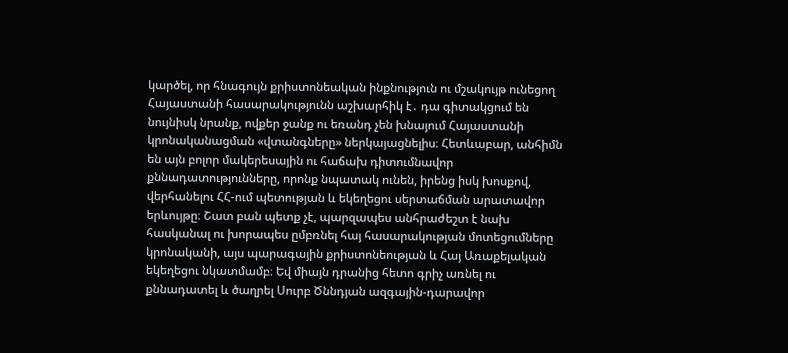կարծել, որ հնագույն քրիստոնեական ինքնություն ու մշակույթ ունեցող Հայաստանի հասարակությունն աշխարհիկ է․ դա գիտակցում են նույնիսկ նրանք, ովքեր ջանք ու եռանդ չեն խնայում Հայաստանի կրոնականացման «վտանգները» ներկայացնելիս։ Հետևաբար, անհիմն են այն բոլոր մակերեսային ու հաճախ դիտումնավոր քննադատությունները, որոնք նպատակ ունեն, իրենց իսկ խոսքով, վերհանելու ՀՀ-ում պետության և եկեղեցու սերտաճման արատավոր երևույթը։ Շատ բան պետք չէ, պարզապես անհրաժեշտ է նախ հասկանալ ու խորապես ըմբռնել հայ հասարակության մոտեցումները կրոնականի, այս պարագային քրիստոնեության և Հայ Առաքելական եկեղեցու նկատմամբ։ Եվ միայն դրանից հետո գրիչ առնել ու քննադատել և ծաղրել Սուրբ Ծննդյան ազգային-դարավոր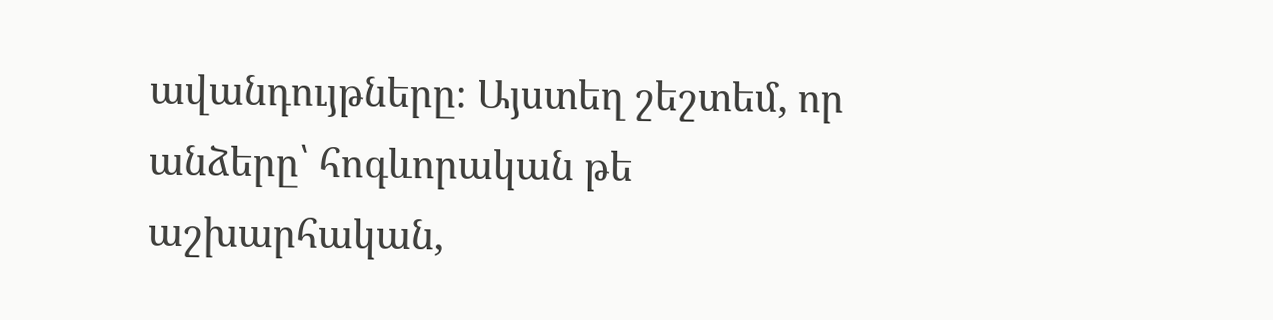ավանդույթները։ Այստեղ շեշտեմ, որ անձերը՝ հոգևորական թե աշխարհական,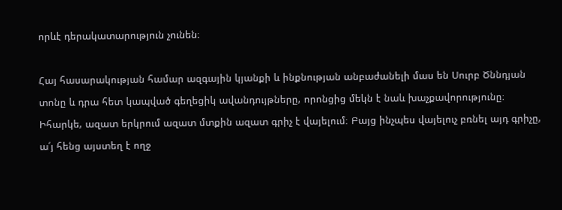որևէ դերակատարություն չունեն։

Հայ հասարակության համար ազգային կյանքի և ինքնության անբաժանելի մաս են Սուրբ Ծննդյան տոնը և դրա հետ կապված գեղեցիկ ավանդույթները, որոնցից մեկն է նաև խաչքավորությունը։ Իհարկե, ազատ երկրում ազատ մտքին ազատ գրիչ է վայելում։ Բայց ինչպես վայելուչ բռնել այդ գրիչը, ա՛յ հենց այստեղ է ողջ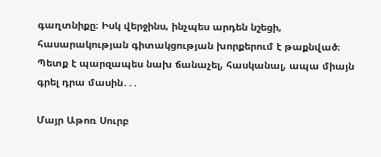գաղտնիքը։ Իսկ վերջինս, ինչպես արդեն նշեցի, հասարակության գիտակցության խորքերում է թաքնված։ Պետք է պարզապես նախ ճանաչել, հասկանալ, ապա միայն գրել դրա մասին․․․

Մայր Աթոռ Սուրբ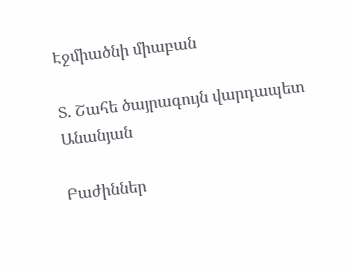Էջմիածնի միաբան

Տ. Շահե ծայրագույն վարդապետ Անանյան

Բաժիններ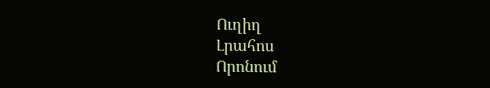Ուղիղ
Լրահոս
Որոնում